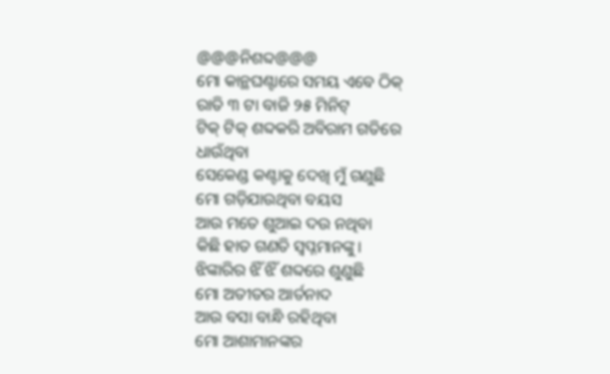@@@ନିଶବ୍ଦ@@@
ମୋ କାନ୍ଥଘଣ୍ଟାରେ ସମୟ ଏବେ ଠିକ୍
ରାତି ୩ ଟା ବାଜି ୨୫ ମିନିଟ୍
ଟିକ୍ ଟିକ୍ ଶବ୍ଦକରି ଅବିରାମ ଗତିରେ ଧାଉଁଥିବା
ସେକେଣ୍ଡ କଣ୍ଟାକୁ ଦେଖି ମୁଁ ଗଣୁଛି
ମୋ ଗଡ଼ିଯାଉଥିବା ବୟସ
ଆଉ ମତେ ଶୁଆଇ ଦଉ ନଥିବା
କିଛି ହାତ ଗଣତି ସ୍ୱପ୍ନମାନଙ୍କୁ।
ଝିଙ୍କାରିର ଝିଁ ଝିଁ ଶବ୍ଦରେ ଶୁଣୁଛି
ମୋ ଅତୀତର ଆର୍ତନାଦ
ଆଉ ବସା ବାନ୍ଧି ରହିଥିବା
ମୋ ଆଶାମାନଙ୍କର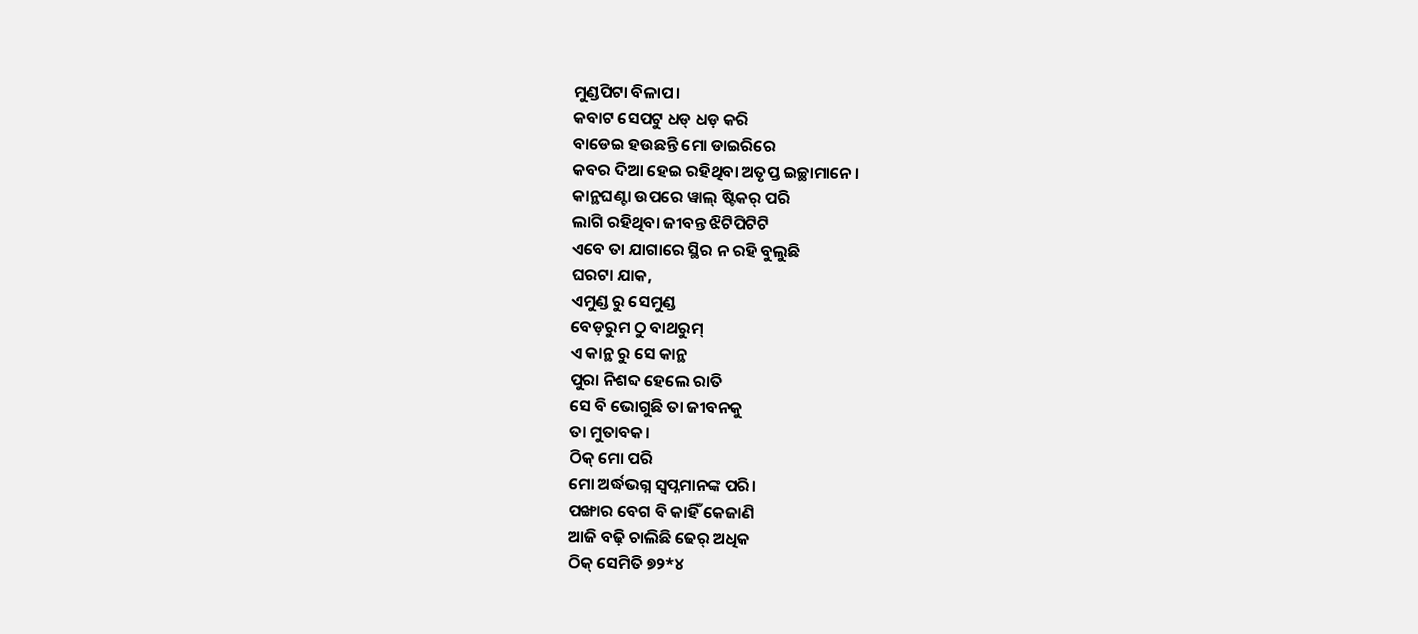ମୁଣ୍ଡପିଟା ବିଳାପ।
କବାଟ ସେପଟୁ ଧଡ୍ ଧଡ଼ କରି
ବାଡେଇ ହଉଛନ୍ତି ମୋ ଡାଇରିରେ
କବର ଦିଆ ହେଇ ରହିଥିବା ଅତୃପ୍ତ ଇଚ୍ଛାମାନେ।
କାନ୍ଥଘଣ୍ଟା ଉପରେ ୱାଲ୍ ଷ୍ଟିକର୍ ପରି
ଲାଗି ରହିଥିବା ଜୀବନ୍ତ ଝିଟିପିଟିଟି
ଏବେ ତା ଯାଗାରେ ସ୍ଥିର ନ ରହି ବୁଲୁଛି
ଘରଟା ଯାକ,
ଏମୁଣ୍ଡ ରୁ ସେମୁଣ୍ଡ
ବେଡ଼ରୁମ ଠୁ ବାଥରୁମ୍
ଏ କାନ୍ଥ ରୁ ସେ କାନ୍ଥ
ପୁରା ନିଶବ୍ଦ ହେଲେ ରାତି
ସେ ବି ଭୋଗୁଛି ତା ଜୀବନକୁ
ତା ମୁତାବକ।
ଠିକ୍ ମୋ ପରି
ମୋ ଅର୍ଦ୍ଧଭଗ୍ନ ସ୍ଵପ୍ନମାନଙ୍କ ପରି।
ପଙ୍ଖାର ବେଗ ବି କାହିଁ କେଜାଣି
ଆଜି ବଢ଼ି ଚାଲିଛି ଢେର୍ ଅଧିକ
ଠିକ୍ ସେମିତି ୭୨*୪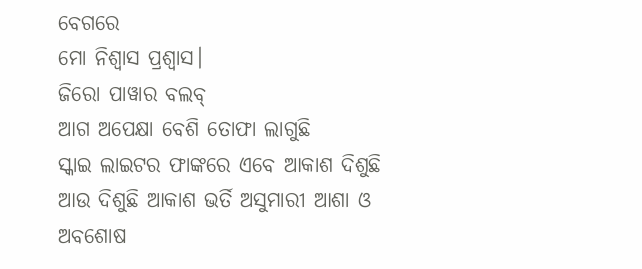ବେଗରେ
ମୋ ନିଶ୍ବାସ ପ୍ରଶ୍ୱାସ।
ଜିରୋ ପାୱାର ବଲବ୍
ଆଗ ଅପେକ୍ଷା ବେଶି ତୋଫା ଲାଗୁଛି
ସ୍କାଇ ଲାଇଟର ଫାଙ୍କରେ ଏବେ ଆକାଶ ଦିଶୁଛି
ଆଉ ଦିଶୁଛି ଆକାଶ ଭର୍ତି ଅସୁମାରୀ ଆଶା ଓ ଅବଶୋଷ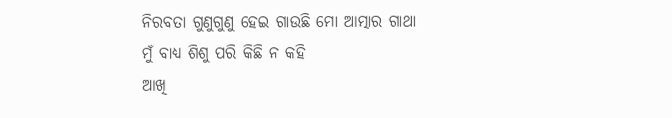ନିରବତା ଗୁଣୁଗୁଣୁ ହେଇ ଗାଉଛି ମୋ ଆତ୍ମାର ଗାଥା
ମୁଁ ବାଧ୍ୟ ଶିଶୁ ପରି କିଛି ନ କହି
ଆଖି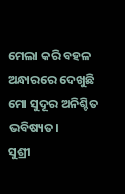ମେଲା କରି ବହଳ ଅନ୍ଧାରରେ ଦେଖୁଛି
ମୋ ସୁଦୂର ଅନିଶ୍ଚିତ ଭବିଷ୍ୟତ।
ସୁଶ୍ରୀ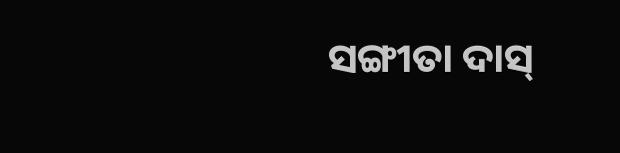ସଙ୍ଗୀତା ଦାସ୍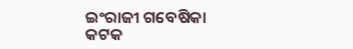ଇଂରାଜୀ ଗବେଷିକା
କଟକ